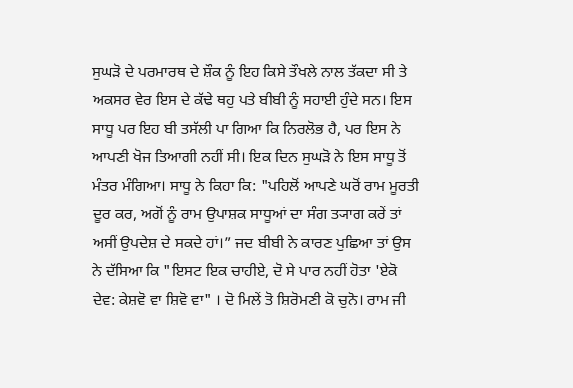ਸੁਘੜੋ ਦੇ ਪਰਮਾਰਥ ਦੇ ਸ਼ੌਕ ਨੂੰ ਇਹ ਕਿਸੇ ਤੌਖਲੇ ਨਾਲ ਤੱਕਦਾ ਸੀ ਤੇ ਅਕਸਰ ਵੇਰ ਇਸ ਦੇ ਕੱਢੇ ਥਹੁ ਪਤੇ ਬੀਬੀ ਨੂੰ ਸਹਾਈ ਹੁੰਦੇ ਸਨ। ਇਸ ਸਾਧੂ ਪਰ ਇਹ ਬੀ ਤਸੱਲੀ ਪਾ ਗਿਆ ਕਿ ਨਿਰਲੋਭ ਹੈ, ਪਰ ਇਸ ਨੇ ਆਪਣੀ ਖੋਜ ਤਿਆਗੀ ਨਹੀਂ ਸੀ। ਇਕ ਦਿਨ ਸੁਘੜੋ ਨੇ ਇਸ ਸਾਧੂ ਤੋਂ ਮੰਤਰ ਮੰਗਿਆ। ਸਾਧੂ ਨੇ ਕਿਹਾ ਕਿ: "ਪਹਿਲੋਂ ਆਪਣੇ ਘਰੋਂ ਰਾਮ ਮੂਰਤੀ ਦੂਰ ਕਰ, ਅਗੋਂ ਨੂੰ ਰਾਮ ਉਪਾਸ਼ਕ ਸਾਧੂਆਂ ਦਾ ਸੰਗ ਤ੍ਯਾਗ ਕਰੇਂ ਤਾਂ ਅਸੀਂ ਉਪਦੇਸ਼ ਦੇ ਸਕਦੇ ਹਾਂ।” ਜਦ ਬੀਬੀ ਨੇ ਕਾਰਣ ਪੁਛਿਆ ਤਾਂ ਉਸ ਨੇ ਦੱਸਿਆ ਕਿ "ਇਸਟ ਇਕ ਚਾਹੀਏ, ਦੋ ਸੇ ਪਾਰ ਨਹੀਂ ਹੋਤਾ 'ਏਕੋ ਦੇਵ: ਕੇਸ਼ਵੋ ਵਾ ਸ਼ਿਵੋ ਵਾ" । ਦੋ ਮਿਲੇਂ ਤੋ ਸ਼ਿਰੋਮਣੀ ਕੋ ਚੁਨੋ। ਰਾਮ ਜੀ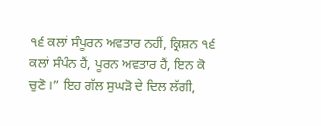੧੬ ਕਲਾਂ ਸੰਪੂਰਨ ਅਵਤਾਰ ਨਹੀਂ, ਕ੍ਰਿਸ਼ਨ ੧੬ ਕਲਾਂ ਸੰਪੰਨ ਹੈਂ, ਪੂਰਨ ਅਵਤਾਰ ਹੈਂ, ਇਨ ਕੋ ਚੁਣੋ।” ਇਹ ਗੱਲ ਸੁਘੜੋ ਦੇ ਦਿਲ ਲੱਗੀ,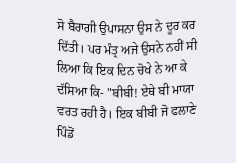ਸੋ ਬੈਰਾਗੀ ਉਪਾਸਨਾ ਉਸ ਨੇ ਦੂਰ ਕਰ ਦਿੱਤੀ। ਪਰ ਮੰਤ੍ਰ ਅਜੇ ਉਸਨੇ ਨਹੀਂ ਸੀ ਲਿਆ ਕਿ ਇਕ ਦਿਨ ਚੋਖੇ ਨੇ ਆ ਕੇ ਦੱਸਿਆ ਕਿ- "ਬੀਬੀ! ਏਥੇ ਬੀ ਮਾਯਾ ਵਰਤ ਰਹੀ ਹੈ। ਇਕ ਬੀਬੀ ਜੋ ਫਲਾਣੇ ਪਿੰਡੋਂ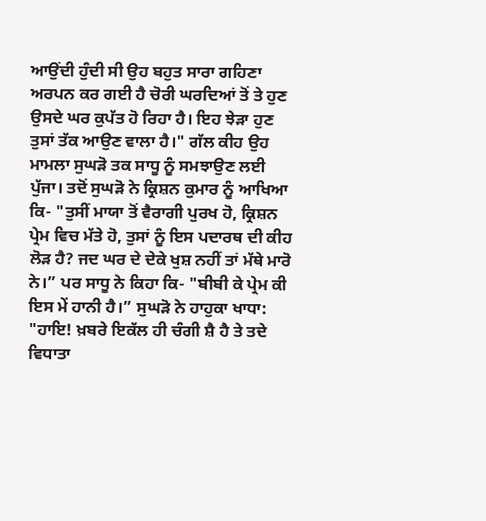ਆਉਂਦੀ ਹੁੰਦੀ ਸੀ ਉਹ ਬਹੁਤ ਸਾਰਾ ਗਹਿਣਾ ਅਰਪਨ ਕਰ ਗਈ ਹੈ ਚੋਰੀ ਘਰਦਿਆਂ ਤੋਂ ਤੇ ਹੁਣ ਉਸਦੇ ਘਰ ਕੁਪੱਤ ਹੋ ਰਿਹਾ ਹੈ। ਇਹ ਝੇੜਾ ਹੁਣ ਤੁਸਾਂ ਤੱਕ ਆਉਣ ਵਾਲਾ ਹੈ।" ਗੱਲ ਕੀਹ ਉਹ ਮਾਮਲਾ ਸੁਘੜੋ ਤਕ ਸਾਧੂ ਨੂੰ ਸਮਝਾਉਣ ਲਈ ਪੁੱਜਾ। ਤਦੋਂ ਸੁਘੜੋ ਨੇ ਕ੍ਰਿਸ਼ਨ ਕੁਮਾਰ ਨੂੰ ਆਖਿਆ ਕਿ- "ਤੁਸੀਂ ਮਾਯਾ ਤੋਂ ਵੈਰਾਗੀ ਪੁਰਖ ਹੋ, ਕ੍ਰਿਸ਼ਨ ਪ੍ਰੇਮ ਵਿਚ ਮੱਤੇ ਹੋ, ਤੁਸਾਂ ਨੂੰ ਇਸ ਪਦਾਰਥ ਦੀ ਕੀਹ ਲੋੜ ਹੈ? ਜਦ ਘਰ ਦੇ ਦੇਕੇ ਖੁਸ਼ ਨਹੀਂ ਤਾਂ ਮੱਥੇ ਮਾਰੋ ਨੇ।” ਪਰ ਸਾਧੂ ਨੇ ਕਿਹਾ ਕਿ- "ਬੀਬੀ ਕੇ ਪ੍ਰੇਮ ਕੀ ਇਸ ਮੇਂ ਹਾਨੀ ਹੈ।” ਸੁਘੜੋ ਨੇ ਹਾਹੁਕਾ ਖਾਧਾ: "ਹਾਇ! ਖ਼ਬਰੇ ਇਕੱਲ ਹੀ ਚੰਗੀ ਸ਼ੈ ਹੈ ਤੇ ਤਦੇ ਵਿਧਾਤਾ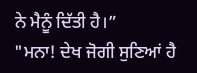ਨੇ ਮੈਨੂੰ ਦਿੱਤੀ ਹੈ।”
"ਮਨਾ! ਦੇਖ ਜੋਗੀ ਸੁਣਿਆਂ ਹੈ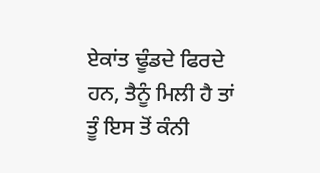ਏਕਾਂਤ ਢੂੰਡਦੇ ਫਿਰਦੇ ਹਨ, ਤੈਨੂੰ ਮਿਲੀ ਹੈ ਤਾਂ ਤੂੰ ਇਸ ਤੋਂ ਕੰਨੀ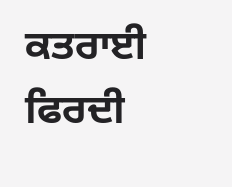ਕਤਰਾਈ ਫਿਰਦੀ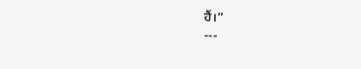ਹੈਂ।”
---